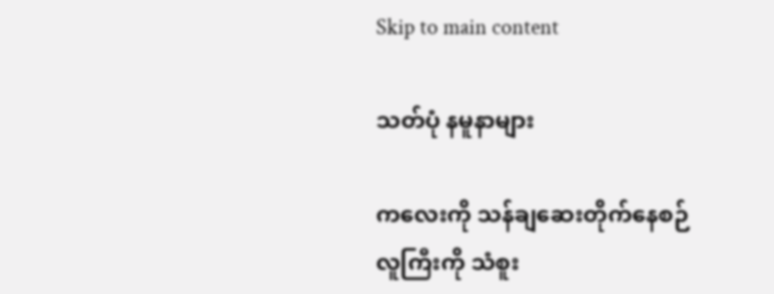Skip to main content

သတ်ပုံ နမူနာများ

ကလေးကို သန်ချဆေးတိုက်နေစဉ် လူကြီးကို သံစူး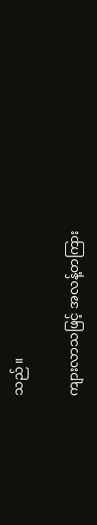သည်။

ကျားလာသဖြင့် အလန့်တကြား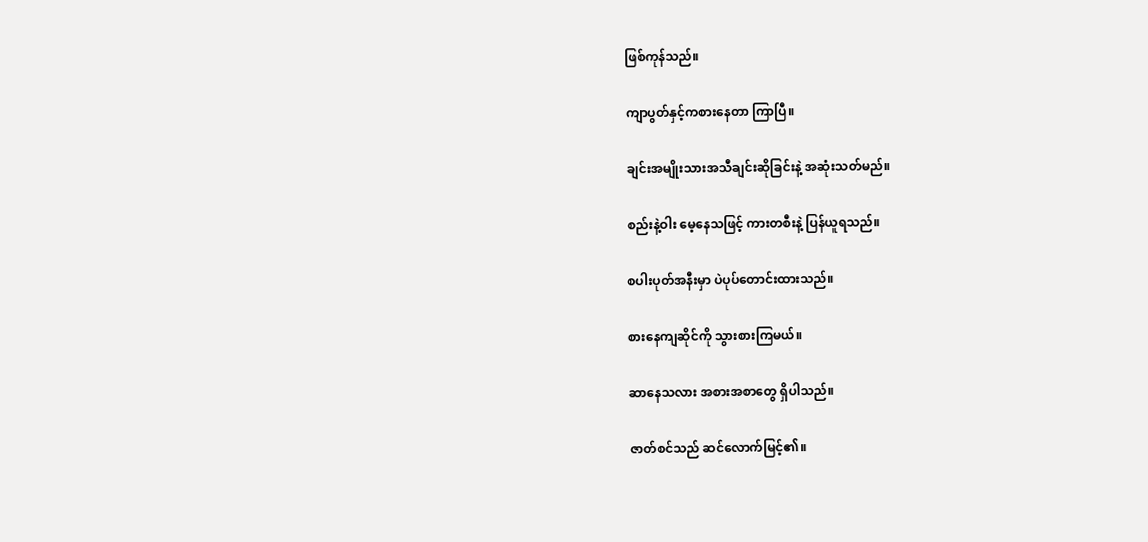ဖြစ်ကုန်သည်။

ကျာပွတ်နှင့်ကစားနေတာ ကြာပြီ။

ချင်းအမျိုးသားအသီချင်းဆိုခြင်းနဲ့ အဆုံးသတ်မည်။

စည်းနဲ့ဝါး မေ့နေသဖြင့် ကားတစီးနဲ့ ပြန်ယူရသည်။

စပါးပုတ်အနီးမှာ ပဲပုပ်တောင်းထားသည်။

စားနေကျဆိုင်ကို သွားစားကြမယ်။

ဆာနေသလား အစားအစာတွေ ရှိပါသည်။

ဇာတ်စင်သည် ဆင်လောက်မြင့်၏။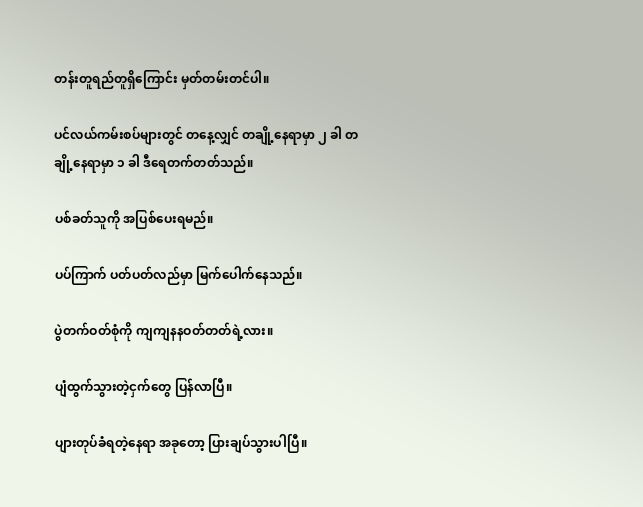တန်းတူရည်တူရှိကြောင်း မှတ်တမ်းတင်ပါ။

ပင်လယ်ကမ်းစပ်များတွင် တနေ့လျှင် တချို့နေရာမှာ ၂ ခါ တချို့နေရာမှာ ၁ ခါ ဒီရေတက်တတ်သည်။

ပစ်ခတ်သူကို အပြစ်ပေးရမည်။

ပပ်ကြာက် ပတ်ပတ်လည်မှာ မြက်ပေါက်နေသည်။

ပွဲတက်ဝတ်စုံကို ကျကျနနဝတ်တတ်ရဲ့လား။

ပျံထွက်သွားတဲ့ငှက်တွေ ပြန်လာပြီ။

ပျားတုပ်ခံရတဲ့နေရာ အခုတော့ ပြားချပ်သွားပါပြီ။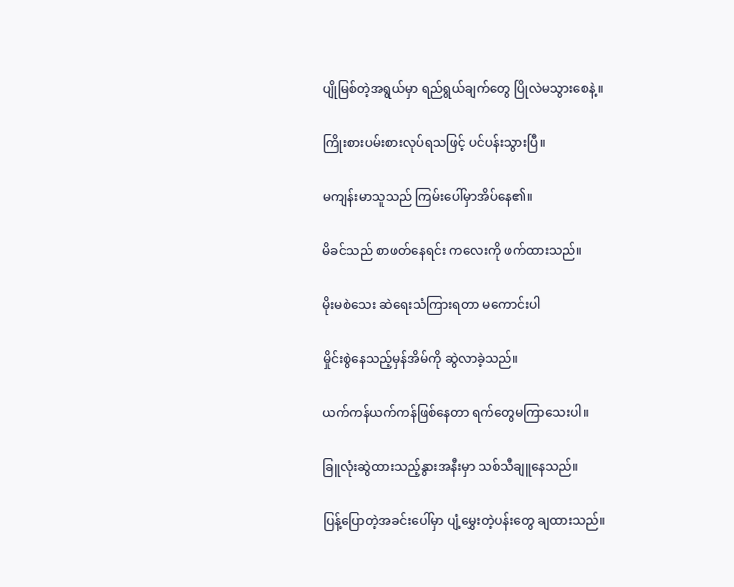ပျိုမြစ်တဲ့အရွယ်မှာ ရည်ရွယ်ချက်တွေ ပြိုလဲမသွားစေနဲ့။

ကြိုးစားပမ်းစားလုပ်ရသဖြင့် ပင်ပန်းသွားပြီ။

မကျန်းမာသူသည် ကြမ်းပေါ်မှာအိပ်နေ၏။

မိခင်သည် စာဖတ်နေရင်း ကလေးကို ဖက်ထားသည်။

မိုးမစဲသေး ဆဲရေးသံကြားရတာ မကောင်းပါ

မှိုင်းစွဲနေသည့်မှန်အိမ်ကို ဆွဲလာခဲ့သည်။

ယက်ကန်ယက်ကန်ဖြစ်နေတာ ရက်တွေမကြာသေးပါ။

ခြူလုံးဆွဲထားသည့်နွားအနီးမှာ သစ်သီချူနေသည်။

ပြန့်ပြောတဲ့အခင်းပေါ်မှာ ပျံ့မွှေးတဲ့ပန်းတွေ ချထားသည်။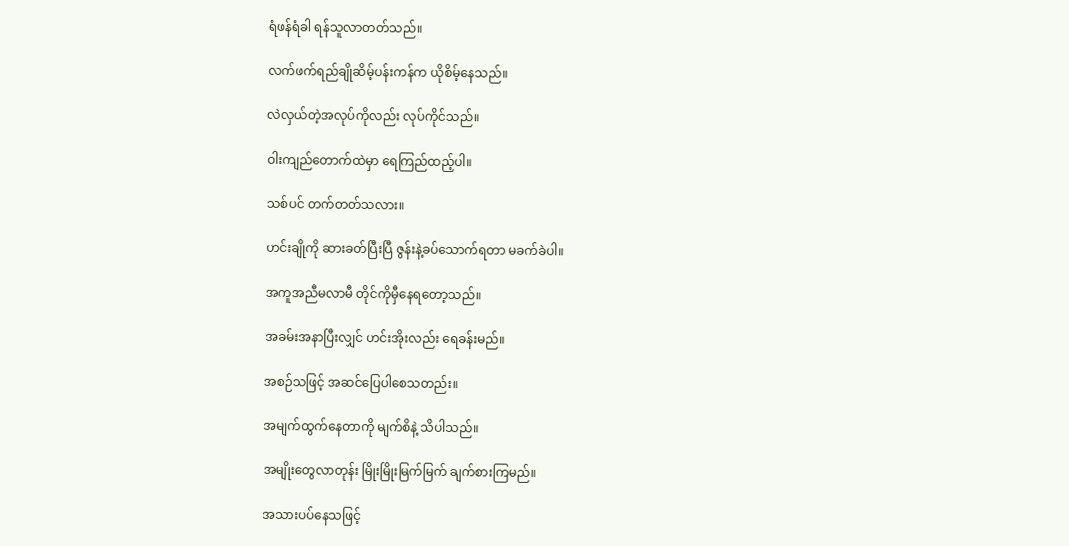ရံဖန်ရံခါ ရန်သူလာတတ်သည်။

လက်ဖက်ရည်ချိုဆိမ့်ပန်းကန်က ယိုစိမ့်နေသည်။

လဲလှယ်တဲ့အလုပ်ကိုလည်း လုပ်ကိုင်သည်။

ဝါးကျည်တောက်ထဲမှာ ရေကြည်ထည့်ပါ။

သစ်ပင် တက်တတ်သလား။

ဟင်းချိုကို ဆားခတ်ပြီးပြီ ဇွန်းနဲ့ခပ်သောက်ရတာ မခက်ခဲပါ။

အကူအညီမလာမီ တိုင်ကိုမှီနေရတော့သည်။

အခမ်းအနာပြီးလျှင် ဟင်းအိုးလည်း ရေခန်းမည်။

အစဉ်သဖြင့် အဆင်ပြေပါစေသတည်း။

အမျက်ထွက်နေတာကို မျက်စိနဲ့ သိပါသည်။

အမျိုးတွေလာတုန်း မြိုးမြိုးမြက်မြက် ချက်စားကြမည်။

အသားပပ်နေသဖြင့်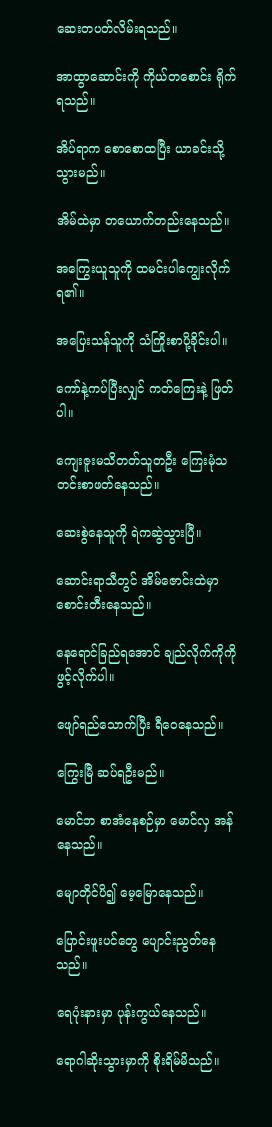ဆေးတပတ်လိမ်းရသည်။

အာထွာဆောင်းကို ကိုယ်တစောင်း ရိုက်ရသည်။

အိပ်ရာက စောစောထပြီး ယာခင်းသို့သွားမည်။

အိမ်ထဲမှာ တယောက်တည်းနေသည်။

အကြွေးယူသူကို ထမင်းပါကျွေးလိုက်ရ၏။

အပြေးသန်သူကို သံကြိုးစာပို့ခိုင်းပါ။

ကော်နဲ့ကပ်ပြီးလျှင် ကတ်ကြေးနဲ့ ဖြတ်ပါ။

ကျေးဇူးမသိတတ်သူတဦး ကြေးမုံသတင်းစာဖတ်နေသည်။

ဆေးစွဲနေသူကို ရဲကဆွဲသွားပြီ။

ဆောင်းရာသီတွင် အိမ်ဇောင်းထဲမှာ စောင်းတီးနေသည်။

နေရောင်ခြည်ရအောင် ချည်လိုက်ကိုကို ဖွင့်လိုက်ပါ။

ဖျော်ရည်သောက်ပြီး ရီဝေနေသည်။

ကြွေးမြီ ဆပ်ရဦးမည်။

မောင်ဘ စာအံနေစဉ်မှာ မောင်လှ အန်နေသည်။

မျောတိုင်ပိ၍ မေ့မြောနေသည်။

ပြောင်းဖူးပင်တွေ ပျောင်းညွတ်နေသည်။

ရေပုံးနားမှာ ပုန်းကွယ်နေသည်။

ရောဂါဆိုးသွားမှာကို စိုးရိမ်မိသည်။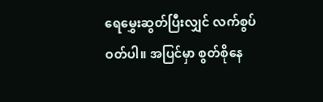ရေမွှေးဆွတ်ပြီးလျှင် လက်စွပ်ဝတ်ပါ။ အပြင်မှာ စွတ်စိုနေ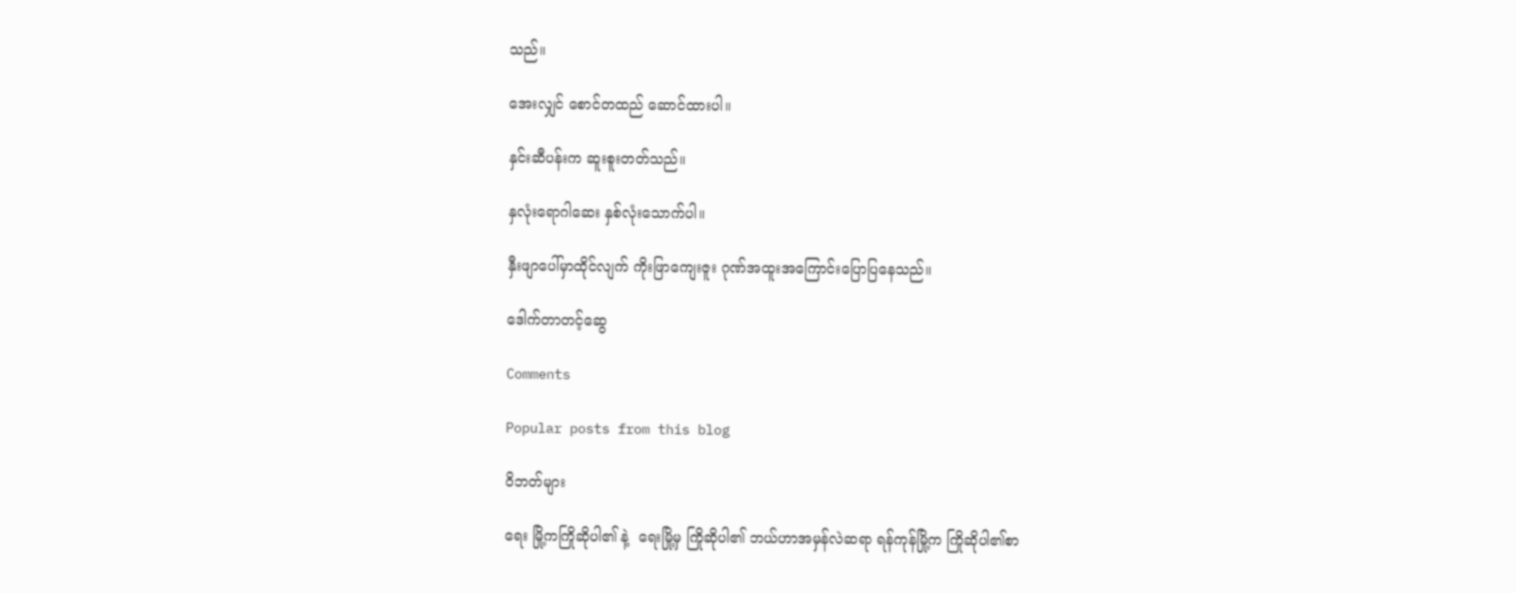သည်။

အေးလျှင် စောင်တထည် ဆောင်ထားပါ။

နှင်းဆီပန်းက ဆူးစူးတတ်သည်။

နှလုံးရောဂါဆေး နှစ်လုံးသောက်ပါ။

နှီးဖျာပေါ်မှာထိုင်လျက် ကိုးဖြာကျေးဇူး ဂုဏ်အထူးအကြောင်းပြောပြနေသည်။

ဒေါက်တာတင့်ဆွေ

Comments

Popular posts from this blog

ဝိဘတ်များ

ရေး မြို့ကကြိုဆိုပါ၏ နဲ့  ရေးမြို့မှ ကြိုဆိုပါ၏ ဘယ်ဟာအမှန်လဲဆရာ ရန်ကုန်မြို့က ကြိုဆိုပါ၏စာ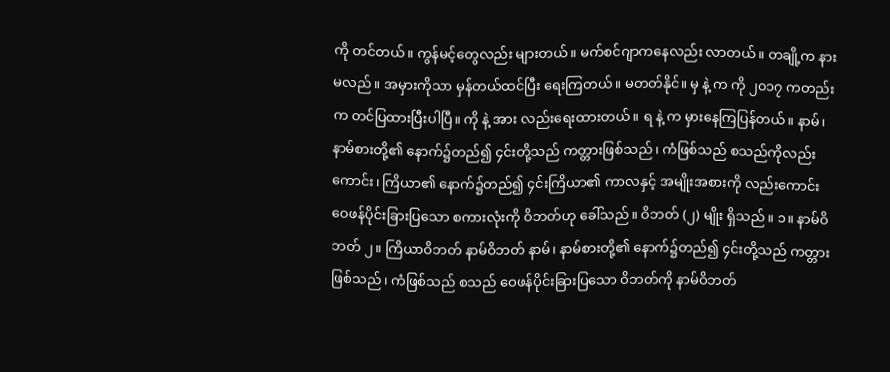ကို တင်တယ်။ ကွန်မင့်တွေလည်း များတယ်။ မက်စင်ဂျာကနေလည်း လာတယ်။ တချို့က နားမလည်။ အမှားကိုသာ မှန်တယ်ထင်ပြီး ရေးကြတယ်။ မတတ်နိုင်။ မှ နဲ့ က ကို ၂၀၁၇ ကတည်းက တင်ပြထားပြီးပါပြီ။ ကို နဲ့ အား လည်းရေးထားတယ်။ ရ နဲ့ က မှားနေကြပြန်တယ်။ နာမ်၊ နာမ်စားတို့၏ နောက်၌တည်၍ ၄င်းတို့သည် ကတ္တားဖြစ်သည်၊ ကံဖြစ်သည် စသည်ကိုလည်းကောင်း၊ ကြိယာ၏ နောက်၌တည်၍ ၄င်းကြိယာ၏ ကာလနှင့် အမျိုးအစားကို လည်းကောင်း ဝေဖန်ပိုင်းခြားပြသော စကားလုံးကို ဝိဘတ်ဟု ခေါ်သည်။ ဝိဘတ် (၂) မျိုး ရှိသည်။ ၁။ နာမ်ဝိဘတ် ၂။ ကြိယာဝိဘတ် နာမ်ဝိဘတ် နာမ်၊ နာမ်စားတို့၏ နောက်၌တည်၍ ၄င်းတို့သည် ကတ္တားဖြစ်သည်၊ ကံဖြစ်သည် စသည် ဝေဖန်ပိုင်းခြားပြသော ဝိဘတ်ကို နာမ်ဝိဘတ်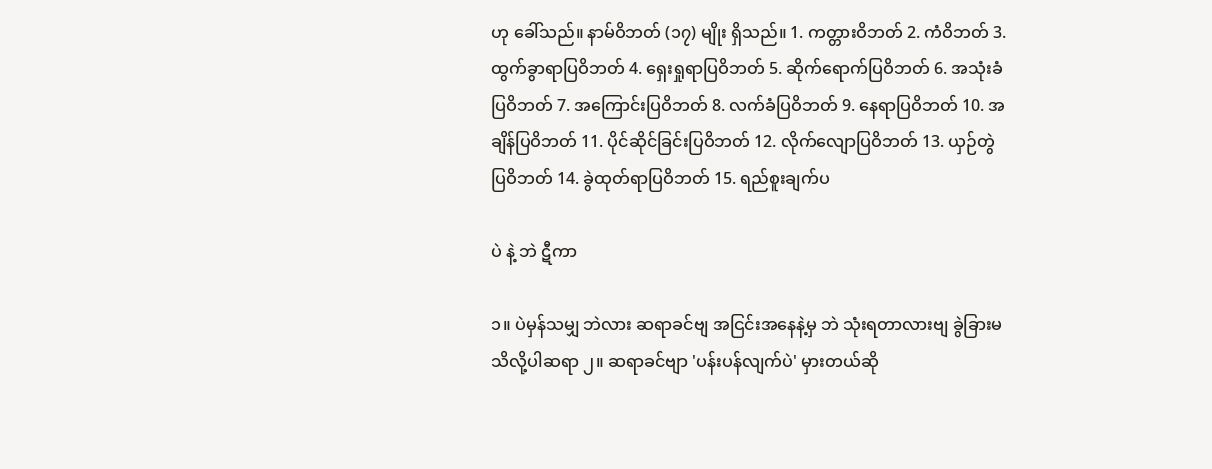ဟု ခေါ်သည်။ နာမ်ဝိဘတ် (၁၇) မျိုး ရှိသည်။ 1. ကတ္တားဝိဘတ် 2. ကံဝိဘတ် 3. ထွက်ခွာရာပြဝိဘတ် 4. ရှေးရှုရာပြဝိဘတ် 5. ဆိုက်ရောက်ပြဝိဘတ် 6. အသုံးခံပြဝိဘတ် 7. အကြောင်းပြဝိဘတ် 8. လက်ခံပြဝိဘတ် 9. နေရာပြဝိဘတ် 10. အချိန်ပြဝိဘတ် 11. ပိုင်ဆိုင်ခြင်းပြဝိဘတ် 12. လိုက်လျောပြဝိဘတ် 13. ယှဉ်တွဲပြဝိဘတ် 14. ခွဲထုတ်ရာပြဝိဘတ် 15. ရည်စူးချက်ပ

ပဲ နဲ့ ဘဲ ဋီကာ

၁။ ပဲမှန်သမျှ ဘဲလား ဆရာခင်ဗျ အငြင်းအနေနဲ့မှ ဘဲ သုံးရတာလားဗျ ခွဲခြားမသိလို့ပါဆရာ ၂။ ဆရာခင်ဗျာ 'ပန်းပန်လျက်ပဲ' မှားတယ်ဆို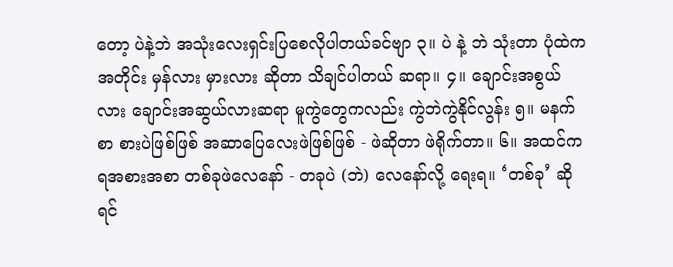တော့ ပဲနဲ့ဘဲ အသုံးလေးရှင်းပြစေလိုပါတယ်ခင်ဗျာ ၃။ ပဲ နဲ့ ဘဲ သုံးတာ ပုံထဲကအတိုင်း မှန်လား မှားလား ဆိုတာ သိချင်ပါတယ် ဆရာ။ ၄။ ချောင်းအစွယ်လား ချောင်းအဆွယ်လားဆရာ မူကွဲတွေကလည်း ကွဲဘဲကွဲနိုင်လွန်း ၅။ မနက်စာ စားပဲဖြစ်ဖြစ် အဆာပြေလေးဖဲဖြစ်ဖြစ် - ဖဲဆိုတာ ဖဲရိုက်တာ။ ၆။ အထင်ကရအစားအစာ တစ်ခုဖဲလေနော် - တခုပဲ (ဘဲ) လေနော်လို့ ရေးရ။ ‘တစ်ခု’ ဆိုရင်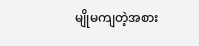မျိုမကျတဲ့အစား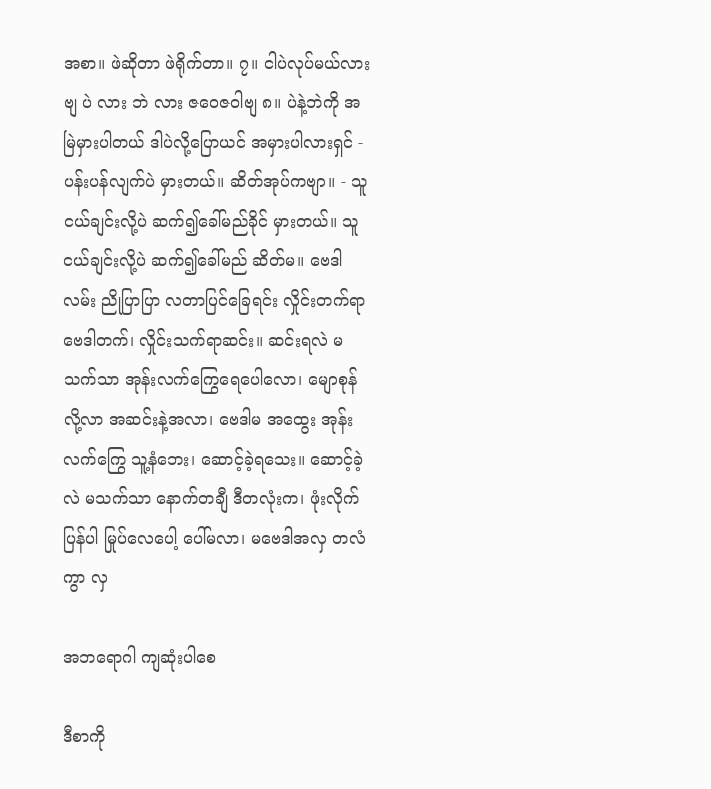အစာ။ ဖဲဆိုတာ ဖဲရိုက်တာ။ ၇။ ငါပဲလုပ်မယ်လားဗျ ပဲ လား ဘဲ လား ဇဝေဇဝါဗျ ၈။ ပဲနဲ့ဘဲကို အမြဲမှားပါတယ် ဒါပဲလို့ပြောယင် အမှားပါလားရှင် - ပန်းပန်လျက်ပဲ မှားတယ်။ ဆိတ်အုပ်ကဗျာ။ - သူငယ်ချင်းလို့ပဲ ဆက်၍ခေါ်မည်ခိုင် မှားတယ်။ သူငယ်ချင်းလို့ပဲ ဆက်၍ခေါ်မည် ဆိတ်မ။ ဗေဒါလမ်း ညိုပြာပြာ လတာပြင်ခြေရင်း လှိုင်းတက်ရာ ဗေဒါတက်၊ လှိုင်းသက်ရာဆင်း။ ဆင်းရလဲ မသက်သာ အုန်းလက်ကြွေရေပေါလော၊ မျောစုန်လို့လာ အဆင်းနဲ့အလာ၊ ဗေဒါမ အထွေး အုန်းလက်ကြွေ သူ့နံဘေး၊ ဆောင့်ခဲ့ရသေး။ ဆောင့်ခဲ့လဲ မသက်သာ နောက်တချီ ဒီတလုံးက၊ ဖုံးလိုက်ပြန်ပါ မြုပ်လေပေါ့ ပေါ်မလာ၊ မဗေဒါအလှ တလံကွာ လှ

အဘရောဂါ ကျဆုံးပါစေ

ဒီစာကို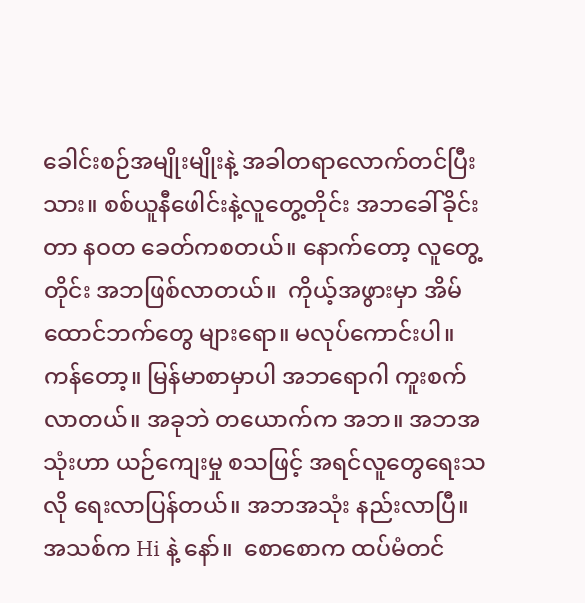ခေါင်းစဉ်အမျိုးမျိုးနဲ့ အခါတရာလောက်တင်ပြီးသား။ စစ်ယူနီဖေါင်းနဲ့လူတွေ့တိုင်း အဘခေါ်ခိုင်းတာ နဝတ ခေတ်ကစတယ်။ နောက်တော့ လူတွေ့တိုင်း အဘဖြစ်လာတယ်။  ကိုယ့်အဖွားမှာ အိမ်ထောင်ဘက်တွေ များရော။ မလုပ်ကောင်းပါ။ ကန်တော့။ မြန်မာစာမှာပါ အဘရောဂါ ကူးစက်လာတယ်။ အခုဘဲ တယောက်က အဘ။ အဘအသုံးဟာ ယဉ်ကျေးမှု စသဖြင့် အရင်လူတွေရေးသလို ရေးလာပြန်တယ်။ အဘအသုံး နည်းလာပြီ။ အသစ်က Hi နဲ့ နော်။  စောစောက ထပ်မံတင်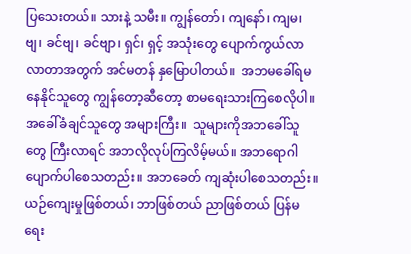ပြသေးတယ်။ သားနဲ့ သမီး။ ကျွန်တော်၊ ကျနော်၊ ကျမ၊ ဗျ၊ ခင်ဗျ၊ ခင်ဗျာ၊ ရှင်၊ ရှင့် အသုံးတွေ ပျောက်ကွယ်လာလာတာအတွက် အင်မတန် နှမြောပါတယ်။  အဘမခေါ်ရမနေနိုင်သူတွေ ကျွန်တော့ဆီတော့ စာမရေးသားကြစေလိုပါ။ အခေါ်ခံချင်သူတွေ အများကြီး။  သူများကိုအဘခေါ်သူတွေ ကြီးလာရင် အဘလိုလုပ်ကြလိမ့်မယ်။ အဘရောဂါ ပျောက်ပါစေသတည်း။ အဘခေတ် ကျဆုံးပါစေသတည်း။ ယဉ်ကျေးမှုဖြစ်တယ်၊ ဘာဖြစ်တယ် ညာဖြစ်တယ် ပြန်မရေး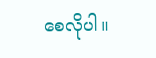စေလိုပါ။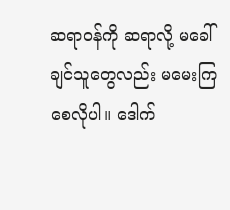ဆရာဝန်ကို ဆရာလို့ မခေါ်ချင်သူတွေလည်း မမေးကြစေလိုပါ။ ဒေါက်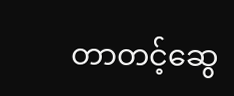တာတင့်ဆွေ